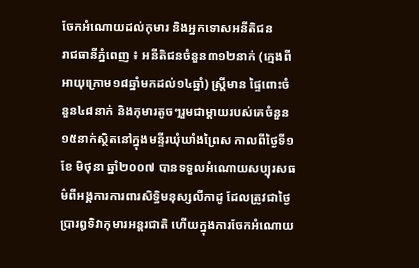ចែកអំណោយដល់កុមារ និងអ្នកទោសអនីតិជន
រាជធានីភ្នំពេញ ៖ អនីតិជនចំនួន៣១២នាក់ (ក្មេងពីអាយុក្រោម១៨ឆ្នាំមកដល់១៤ឆ្នាំ) ស្ដ្រីមាន ផ្ទៃពោះចំនួន៤៨នាក់ និងកុមារតូចៗរួមជាម្ដាយរបស់គេចំនួន១៥នាក់ស្ថិតនៅក្នុងមន្ទីរឃុំឃាំងព្រៃស កាលពីថ្ងៃទី១ ខែ មិថុនា ឆ្នាំ២០០៧ បានទទួលអំណោយសប្បុរសធម៌ពីអង្គការការពារសិទ្ធិមនុស្សលីកាដូ ដែលត្រូវជាថ្ងៃប្រារឰទិវាកុមារអន្ដរជាតិ ហើយក្នុងការចែកអំណោយ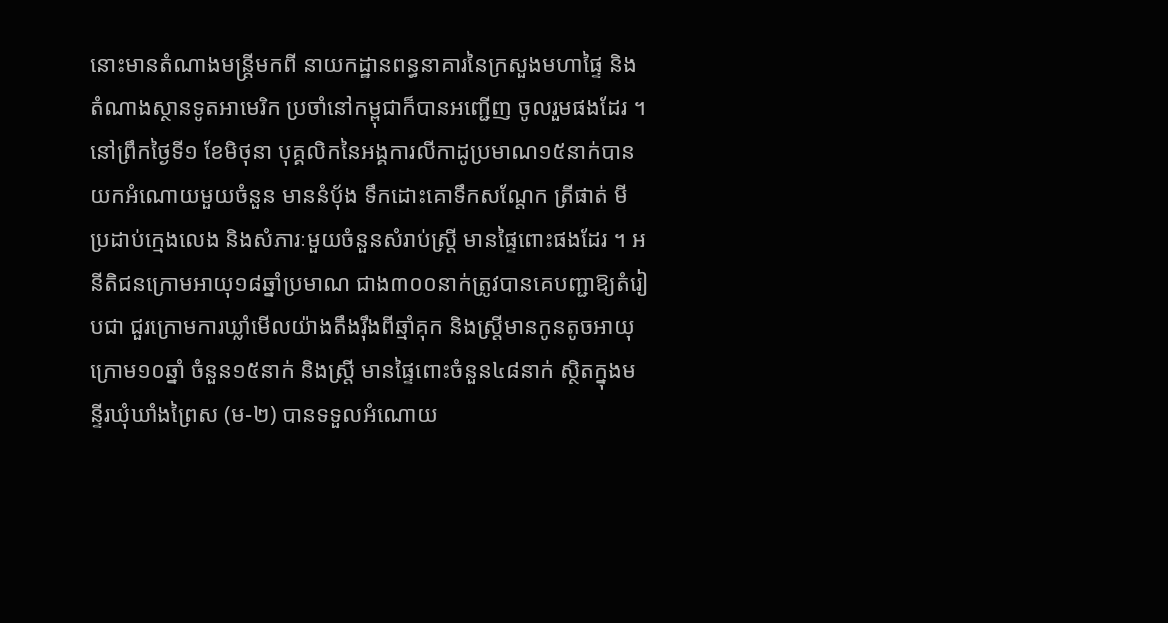នោះមានតំណាងមន្ដ្រីមកពី នាយកដ្ឋានពន្ធនាគារនៃក្រសួងមហាផ្ទៃ និងតំណាងស្ថានទូតអាមេរិក ប្រចាំនៅកម្ពុជាក៏បានអញ្ជើញ ចូលរួមផងដែរ ។
នៅព្រឹកថ្ងៃទី១ ខែមិថុនា បុគ្គលិកនៃអង្គការលីកាដូប្រមាណ១៥នាក់បានយកអំណោយមួយចំនួន មាននំប៉័ង ទឹកដោះគោទឹកសណ្ដែក ត្រីផាត់ មី ប្រដាប់ក្មេងលេង និងសំភារៈមួយចំនួនសំរាប់ស្ដ្រី មានផ្ទៃពោះផងដែរ ។ អនីតិជនក្រោមអាយុ១៨ឆ្នាំប្រមាណ ជាង៣០០នាក់ត្រូវបានគេបញ្ជាឱ្យតំរៀបជា ជួរក្រោមការឃ្លាំមើលយ៉ាងតឹងរ៉ឹងពីឆ្មាំគុក និងស្ដ្រីមានកូនតូចអាយុក្រោម១០ឆ្នាំ ចំនួន១៥នាក់ និងស្ដ្រី មានផ្ទៃពោះចំនួន៤៨នាក់ ស្ថិតក្នុងមន្ទីរឃុំឃាំងព្រៃស (ម-២) បានទទួលអំណោយ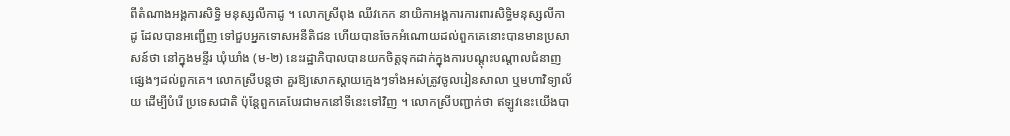ពីតំណាងអង្គការសិទ្ធិ មនុស្សលីកាដូ ។ លោកស្រីពុង ឈីវកេក នាយិកាអង្គការការពារសិទ្ធិមនុស្សលីកាដូ ដែលបានអញ្ជើញ ទៅជួបអ្នកទោសអនីតិជន ហើយបានចែកអំណោយដល់ពួកគេនោះបានមានប្រសាសន៍ថា នៅក្នុងមន្ទីរ ឃុំឃាំង (ម-២) នេះរដ្ឋាភិបាលបានយកចិត្ដទុកដាក់ក្នុងការបណ្ដុះបណ្ដាលជំនាញផ្សេងៗដល់ពួកគេ។ លោកស្រីបន្ដថា គួរឱ្យសោកស្ដាយក្មេងៗទាំងអស់ត្រូវចូលរៀនសាលា ឬមហាវិទ្យាល័យ ដើម្បីបំរើ ប្រទេសជាតិ ប៉ុន្ដែពួកគេបែរជាមកនៅទីនេះទៅវិញ ។ លោកស្រីបញ្ជាក់ថា ឥឡូវនេះយើងបា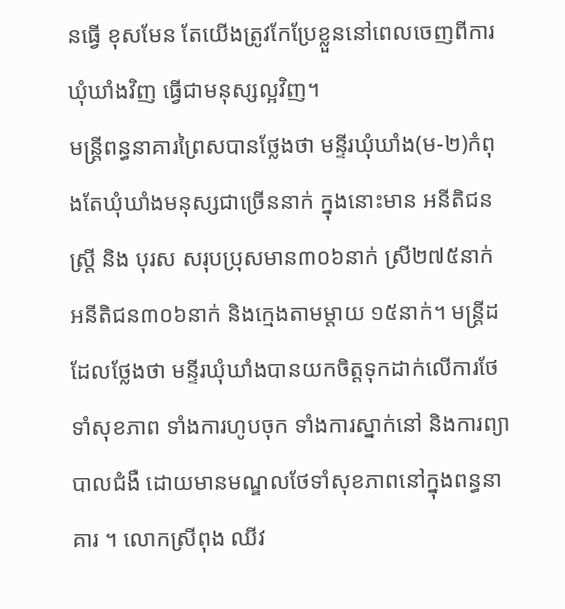នធ្វើ ខុសមែន តែយើងត្រូវកែប្រែខ្លួននៅពេលចេញពីការឃុំឃាំងវិញ ធ្វើជាមនុស្សល្អវិញ។
មន្ដ្រីពន្ធនាគារព្រៃសបានថ្លែងថា មន្ទីរឃុំឃាំង(ម-២)កំពុងតែឃុំឃាំងមនុស្សជាច្រើននាក់ ក្នុងនោះមាន អនីតិជន ស្ដ្រី និង បុរស សរុបប្រុសមាន៣០៦នាក់ ស្រី២៧៥នាក់ អនីតិជន៣០៦នាក់ និងក្មេងតាមម្ដាយ ១៥នាក់។ មន្ដ្រីដដែលថ្លែងថា មន្ទីរឃុំឃាំងបានយកចិត្ដទុកដាក់លើការថែទាំសុខភាព ទាំងការហូបចុក ទាំងការស្នាក់នៅ និងការព្យាបាលជំងឺ ដោយមានមណ្ឌលថែទាំសុខភាពនៅក្នុងពន្ធនាគារ ។ លោកស្រីពុង ឈីវ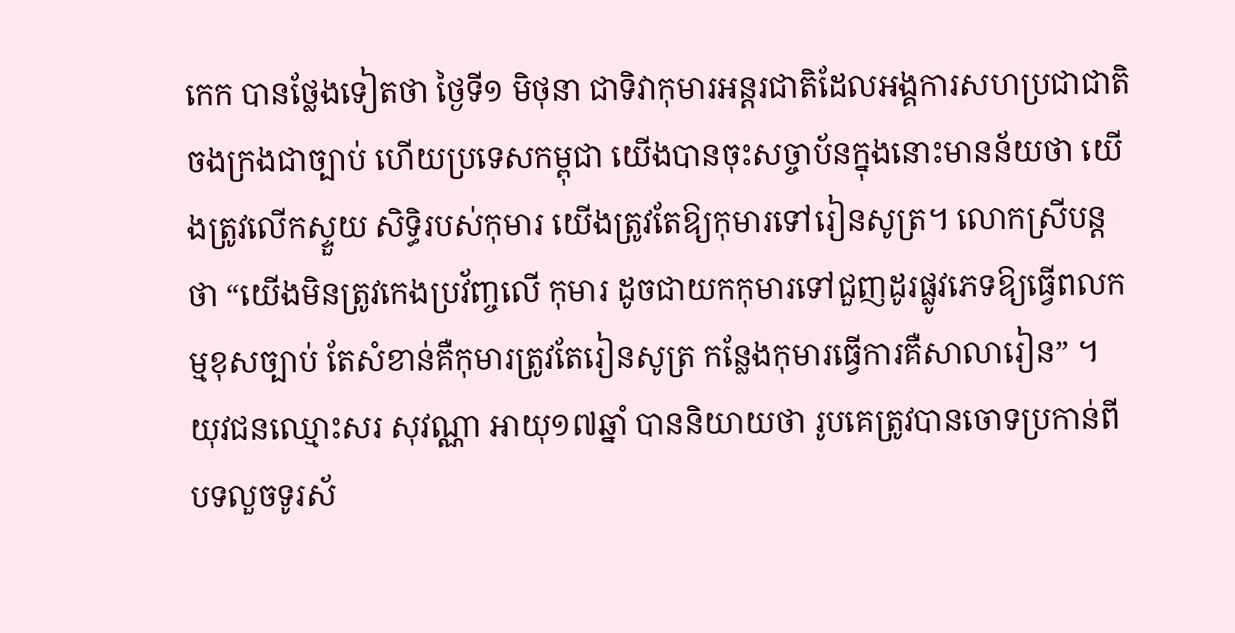កេក បានថ្លែងទៀតថា ថ្ងៃទី១ មិថុនា ជាទិវាកុមារអន្ដរជាតិដែលអង្គការសហប្រជាជាតិ ចងក្រងជាច្បាប់ ហើយប្រទេសកម្ពុជា យើងបានចុះសច្ចាប័នក្នុងនោះមានន័យថា យើងត្រូវលើកស្ទួយ សិទ្ធិរបស់កុមារ យើងត្រូវតែឱ្យកុមារទៅរៀនសូត្រ។ លោកស្រីបន្ដថា “យើងមិនត្រូវកេងប្រវ័ញ្ចលើ កុមារ ដូចជាយកកុមារទៅជួញដូរផ្លូវភេទឱ្យធ្វើពលកម្មខុសច្បាប់ តែសំខាន់គឺកុមារត្រូវតែរៀនសូត្រ កន្លែងកុមារធ្វើការគឺសាលារៀន” ។
យុវជនឈ្មោះសរ សុវណ្ណា អាយុ១៧ឆ្នាំ បាននិយាយថា រូបគេត្រូវបានចោទប្រកាន់ពីបទលួចទូរស័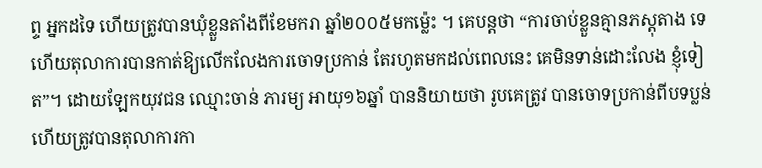ព្ទ អ្នកដទៃ ហើយត្រូវបានឃុំខ្លួនតាំងពីខែមករា ឆ្នាំ២០០៥មកម្ល៉េះ ។ គេបន្ដថា “ការចាប់ខ្លួនគ្មានភស្ដុតាង ទេ ហើយតុលាការបានកាត់ឱ្យលើកលែងការចោទប្រកាន់ តែរហូតមកដល់ពេលនេះ គេមិនទាន់ដោះលែង ខ្ញុំទៀត”។ ដោយឡែកយុវជន ឈ្មោះចាន់ ភារម្យ អាយុ១៦ឆ្នាំ បាននិយាយថា រូបគេត្រូវ បានចោទប្រកាន់ពីបទប្លន់ ហើយត្រូវបានតុលាការកា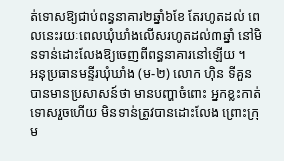ត់ទោសឱ្យជាប់ពន្ធនាគារ២ឆ្នាំ៦ខែ តែរហូតដល់ ពេលនេះរយៈពេលឃុំឃាំងលើសរហូតដល់៣ឆ្នាំ នៅមិនទាន់ដោះលែងឱ្យចេញពីពន្ធនាគារនៅឡើយ ។
អនុប្រធានមន្ទីរឃុំឃាំង (ម-២) លោក ហ៊ិន ទីគួន បានមានប្រសាសន៍ថា មានបញ្ហាចំពោះ អ្នកខ្លះកាត់ទោសរួចហើយ មិនទាន់ត្រូវបានដោះលែង ព្រោះក្រុម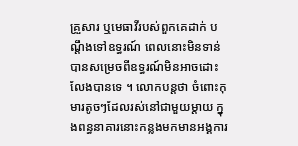គ្រួសារ ឬមេធាវីរបស់ពួកគេដាក់ បណ្ដឹងទៅឧទ្ធរណ៍ ពេលនោះមិនទាន់បានសម្រេចពីឧទ្ធរណ៍មិនអាចដោះលែងបានទេ ។ លោកបន្ដថា ចំពោះកុមារតូចៗដែលរស់នៅជាមួយម្ដាយ ក្នុងពន្ធនាគារនោះកន្លងមកមានអង្គការ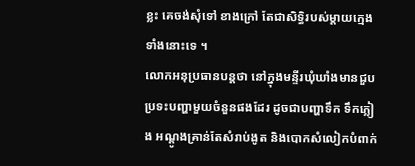ខ្លះ គេចង់សុំទៅ ខាងក្រៅ តែជាសិទ្ធិរបស់ម្ដាយក្មេងទាំងនោះទេ ។
លោកអនុប្រធានបន្ដថា នៅក្នុងមន្ទីរឃុំឃាំងមានជួបប្រទះបញ្ហាមួយចំនួនផងដែរ ដូចជាបញ្ហាទឹក ទឹកភ្លៀង អណ្ដូងគ្រាន់តែសំរាប់ងូត និងបោកសំលៀកបំពាក់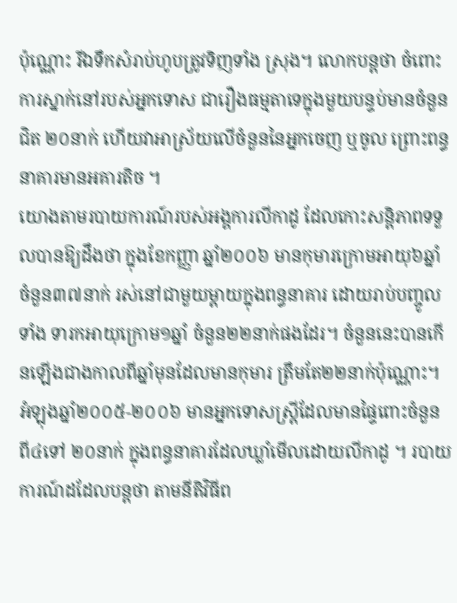ប៉ុណ្ណោះ រីឯទឹកសំរាប់ហូបត្រូវទិញទាំង ស្រុង។ លោកបន្ដថា ចំពោះការស្នាក់នៅរបស់អ្នកទោស ជារឿងធម្មតាទេក្នុងមួយបន្ទប់មានចំនួនជិត ២០នាក់ ហើយវាអាស្រ័យលើចំនួននៃអ្នកចេញ ឬចូល ព្រោះពន្ធនាគារមានអគារតិច ។
យោងតាមរបាយការណ៍របស់អង្គការលីកាដូ ដែលកោះសន្ដិភាពទទួលបានឱ្យដឹងថា ក្នុងខែកញ្ញា ឆ្នាំ២០០៦ មានកុមារក្រោមអាយុ៦ឆ្នាំ ចំនួន៣៧នាក់ រស់នៅជាមួយម្ដាយក្នុងពន្ធនាគារ ដោយរាប់បញ្ចូលទាំង ទារកអាយុក្រោម១ឆ្នាំ ចំនួន២២នាក់ផងដែរ។ ចំនួននេះបានកើនឡើងជាងកាលពីឆ្នាំមុនដែលមានកុមារ ត្រឹមតែ២២នាក់ប៉ុណ្ណោះ។ អំឡុងឆ្នាំ២០០៥-២០០៦ មានអ្នកទោសស្ដ្រីដែលមានផ្ទៃពោះចំនួន ពី៤ទៅ ២០នាក់ ក្នុងពន្ធនាគារដែលឃ្លាំមើលដោយលីកាដូ ។ របាយការណ៍ដដែលបន្ដថា តាមនីតិវិធីព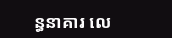ន្ធនាគារ លេ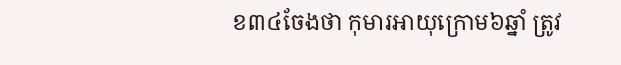ខ៣៤ចែងថា កុមារអាយុក្រោម៦ឆ្នាំ ត្រូវ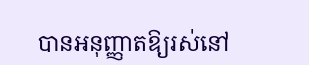បានអនុញ្ញាតឱ្យរស់នៅ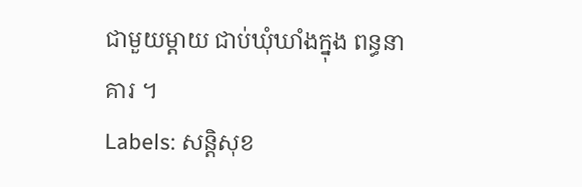ជាមួយម្ដាយ ជាប់ឃុំឃាំងក្នុង ពន្ធនាគារ ។
Labels: សន្តិសុខ